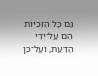גַּם כָּל הַזְּכִיּוֹת הֵם עַל־יְדֵי הַדַּעַת, וְעַל־כֵּן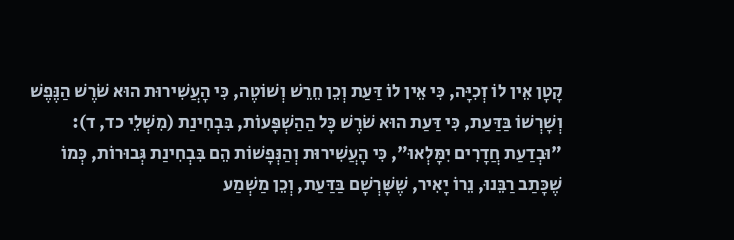קָטָן אֵין לוֹ זְכִיָּה, כִּי אֵין לוֹ דַּעַת וְכֵן חֵרֵשׁ וְשׁוֹטֶה, כִּי הָעֲשִׁירוּת הוּא שֹׁרֶשׁ הַנֶּפֶשׁ וְשָׁרְשׁוֹ בַּדַּעַת, כִּי דַּעַת הוּא שֹׁרֶשׁ כָּל הַהַשְׁפָּעוֹת, בִּבְחִינַת (מִשְׁלֵי כד, ד): "וּבְדַעַת חֲדָרִים יִמָּלְאוּ", כִּי הָעֲשִׁירוּת וְהַנְּפָשׁוֹת הֵם בִּבְחִינַת גְּבוּרוֹת, כְּמוֹ שֶׁכָּתַב רַבֵּנוּ, נֵרוֹ יָאִיר, שֶׁשָּׁרְשָׁם בַּדַּעַת, וְכֵן מַשְׁמַע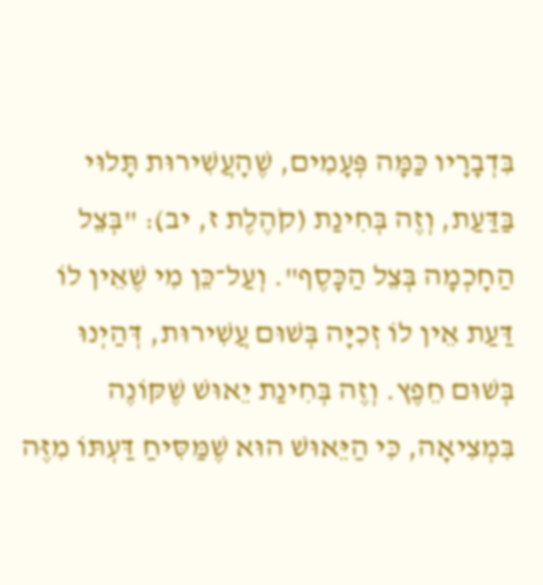בִּדְבָרָיו כַּמָּה פְּעָמִים, שֶׁהָעֲשִׁירוּת תָּלוּי בַּדַּעַת, וְזֶה בְּחִינַת (קֹהֶלֶת ז, יב): "בְּצֵל הַחָכְמָה בְּצֵל הַכָּסֶף". וְעַל־כֵּן מִי שֶׁאֵין לוֹ דַּעַת אֵין לוֹ זְכִיָּה בְּשׁוּם עֲשִׁירוּת, דְּהַיְנוּ בְּשׁוּם חֵפֶץ. וְזֶה בְּחִינַת יֵאוּשׁ שֶׁקּוֹנֶה בִּמְצִיאָה, כִּי הַיֵּאוּשׁ הוּא שֶׁמַּסִּיחַ דַּעְתּוֹ מִזֶּה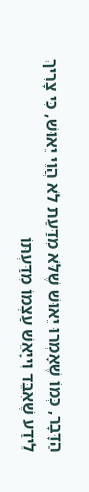הַדָּבָר, כְּמוֹ שֶׁאָמְרוּ יֵאוּשׁ שֶׁלֹּא מִדַּעַת לֹא הֲוֵי יֵאוּשׁ, כִּי צָרִיךְ לֵידַע שֶׁאִבֵּד וִייָאֵשׁ עַצְמוֹ מִדַּעְתּוֹ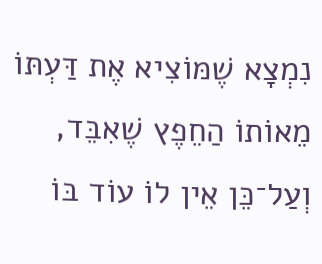נִמְצָא שֶׁמּוֹצִיא אֶת דַּעְתּוֹ מֵאוֹתוֹ הַחֵפֶץ שֶׁאִבֵּד, וְעַל־כֵּן אֵין לוֹ עוֹד בּוֹ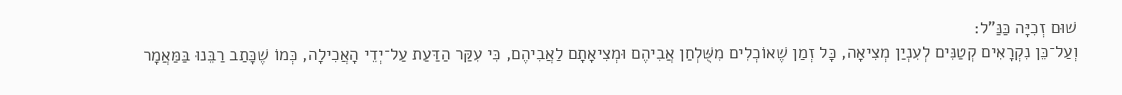שׁוּם זְכִיָּה כַּנַּ"ל:
וְעַל־כֵּן נִקְרָאִים קְטַנִּים לְעִנְיַן מְצִיאָה, כָּל זְמַן שֶׁאוֹכְלִים מִשֻּׁלְחַן אֲבִיהֶם וּמְצִיאָתָם לַאֲבִיהֶם, כִּי עִקַּר הַדַּעַת עַל־יְדֵי הָאֲכִילָה, כְּמוֹ שֶׁכָּתַב רַבֵּנוּ בַּמַּאֲמָר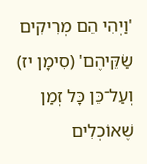'וַיְהִי הֵם מְרִיקִים שַׂקֵּיהֶם' (סִימָן יז) וְעַל־כֵּן כָּל זְמַן שֶׁאוֹכְלִים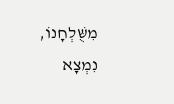מִשֻּׁלְחָנוֹ, נִמְצָא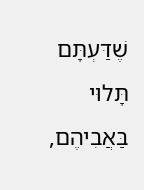שֶׁדַּעְתָּם תָּלוּי בַּאֲבִיהֶם,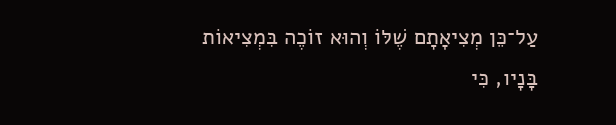עַל־כֵּן מְצִיאָתָם שֶׁלּוֹ וְהוּא זוֹכֶה בִּמְצִיאוֹת בָּנָיו, כִּי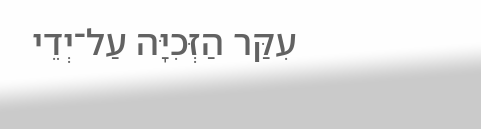עִקַּר הַזְּכִיָּה עַל־יְדֵי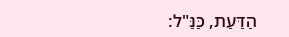הַדַּעַת, כַּנַּ"ל: